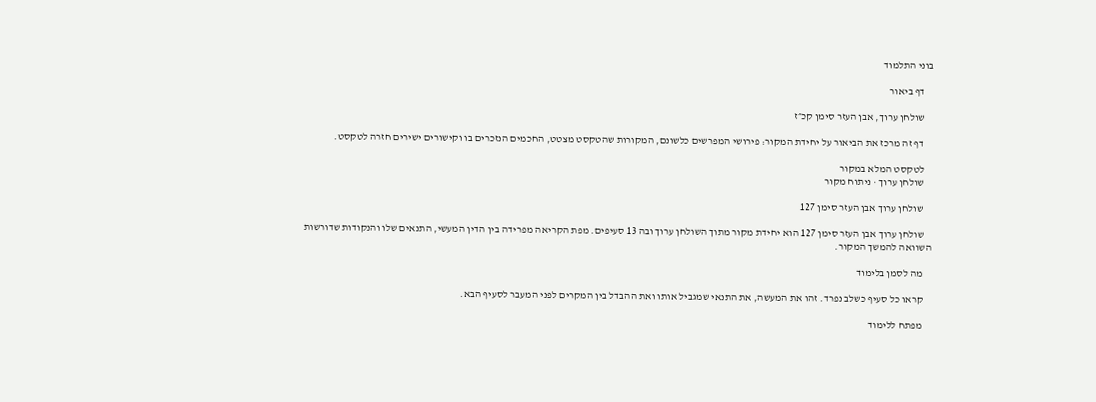בוני התלמוד

    דף ביאור

    שולחן ערוך, אבן העזר סימן קכ״ז

    דף זה מרכז את הביאור על יחידת המקור: פירושי המפרשים כלשונם, המקורות שהטקסט מצטט, החכמים הנזכרים בו וקישורים ישירים חזרה לטקסט.

    לטקסט המלא במקור
    שולחן ערוך · ניתוח מקור

    שולחן ערוך אבן העזר סימן 127

    שולחן ערוך אבן העזר סימן 127 הוא יחידת מקור מתוך השולחן ערוך ובה 13 סעיפים. מפת הקריאה מפרידה בין הדין המעשי, התנאים שלו והנקודות שדורשות השוואה להמשך המקור.

    מה לסמן בלימוד

    קראו כל סעיף כשלב נפרד. זהו את המעשה, את התנאי שמגביל אותו ואת ההבדל בין המקרים לפני המעבר לסעיף הבא.

    מפתח ללימוד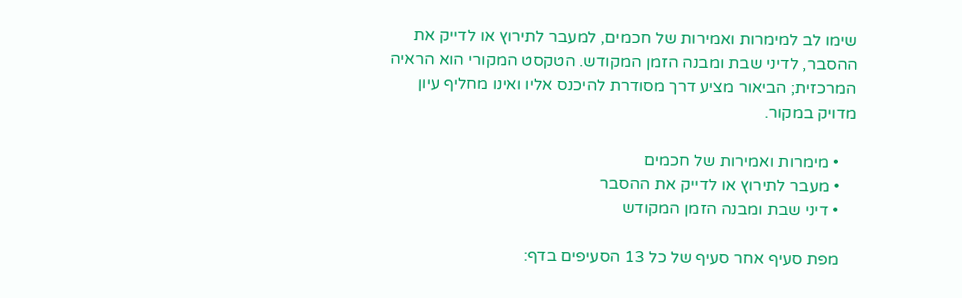שימו לב למימרות ואמירות של חכמים, למעבר לתירוץ או לדייק את ההסבר, לדיני שבת ומבנה הזמן המקודש. הטקסט המקורי הוא הראיה המרכזית; הביאור מציע דרך מסודרת להיכנס אליו ואינו מחליף עיון מדויק במקור.

    • מימרות ואמירות של חכמים
    • מעבר לתירוץ או לדייק את ההסבר
    • דיני שבת ומבנה הזמן המקודש

    מפת סעיף אחר סעיף של כל 13 הסעיפים בדף: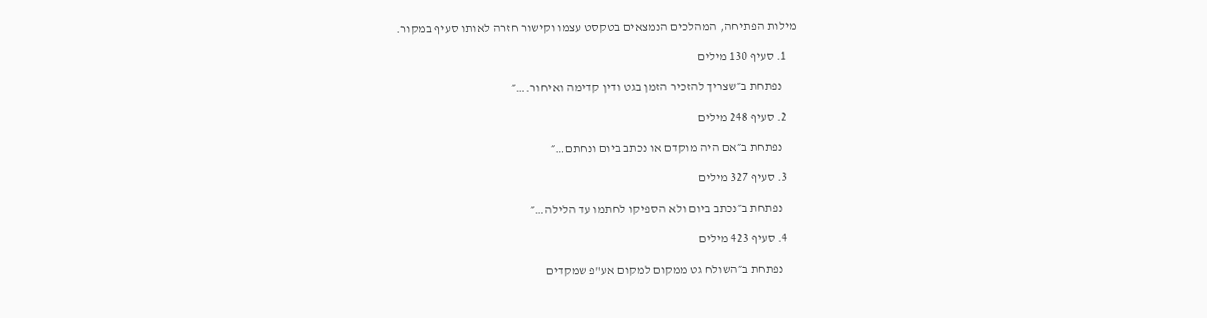מילות הפתיחה, המהלכים הנמצאים בטקסט עצמו וקישור חזרה לאותו סעיף במקור.

    1. סעיף 130 מילים

      נפתחת ב״שצריך להזכיר הזמן בגט ודין קדימה ואיחור.…״

    2. סעיף 248 מילים

      נפתחת ב״אם היה מוקדם או נכתב ביום ונחתם…״

    3. סעיף 327 מילים

      נפתחת ב״נכתב ביום ולא הספיקו לחתמו עד הלילה…״

    4. סעיף 423 מילים

      נפתחת ב״השולח גט ממקום למקום אע"פ שמקדים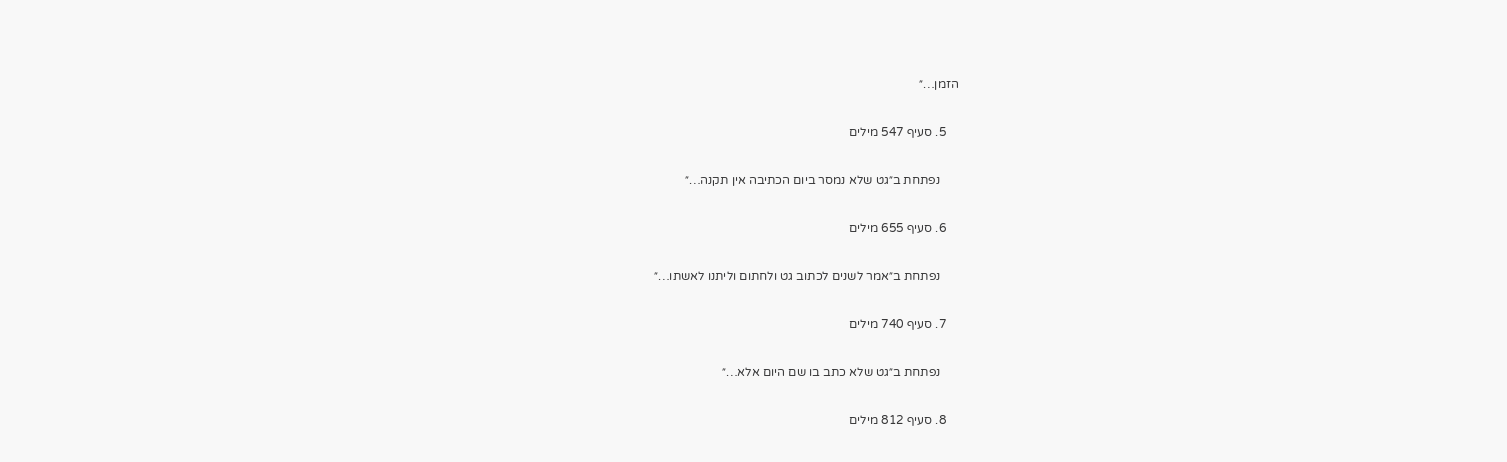הזמן…״

    5. סעיף 547 מילים

      נפתחת ב״גט שלא נמסר ביום הכתיבה אין תקנה…״

    6. סעיף 655 מילים

      נפתחת ב״אמר לשנים לכתוב גט ולחתום וליתנו לאשתו…״

    7. סעיף 740 מילים

      נפתחת ב״גט שלא כתב בו שם היום אלא…״

    8. סעיף 812 מילים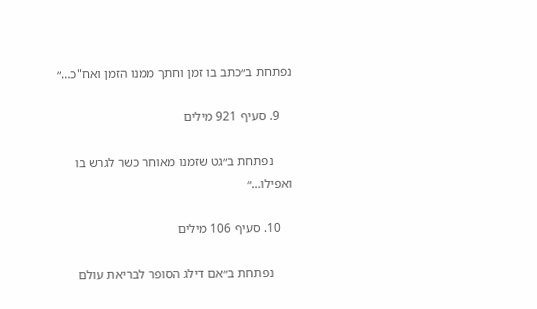נפתחת ב״כתב בו זמן וחתך ממנו הזמן ואח"כ…״

    9. סעיף 921 מילים

      נפתחת ב״גט שזמנו מאוחר כשר לגרש בו ואפילו…״

    10. סעיף 106 מילים

      נפתחת ב״אם דילג הסופר לבריאת עולם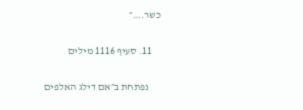כשר.…״

    11. סעיף 1116 מילים

      נפתחת ב״אם דילג האלפים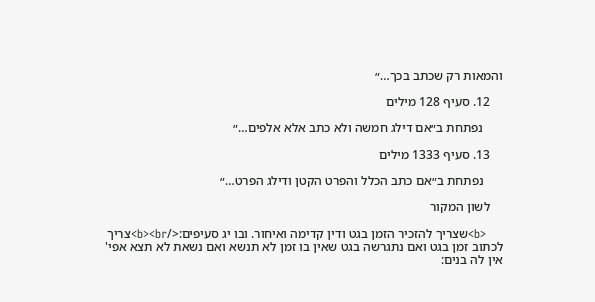והמאות רק שכתב בכך…״

    12. סעיף 128 מילים

      נפתחת ב״אם דילג חמשה ולא כתב אלא אלפים…״

    13. סעיף 1333 מילים

      נפתחת ב״אם כתב הכלל והפרט הקטן ודילג הפרט…״

    לשון המקור

    <b>שצריך להזכיר הזמן בגט ודין קדימה ואיחור. ובו יג סעיפים:</b><br>צריך לכתוב זמן בגט ואם נתגרשה בגט שאין בו זמן לא תנשא ואם נשאת לא תצא אפי' אין לה בנים: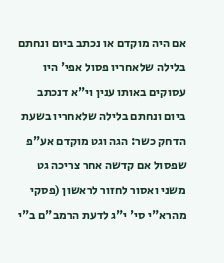אם היה מוקדם או נכתב ביום ונחתם בלילה שלאחריו פסול אפי' היו עסוקים באותו ענין וי"א דנכתב ביום ונחתם בלילה שלאחריו בשעת הדחק כשר: הגה וגט מוקדם אע"פ שפסול אם קדשה אחר צריכה גט משני ואסור לחזור לראשון (פסקי מהרא"י סי' י"ג לדעת הרמב"ם ב"י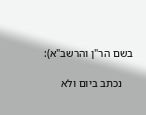בשם הר"ן והרשב"א):

    נכתב ביום ולא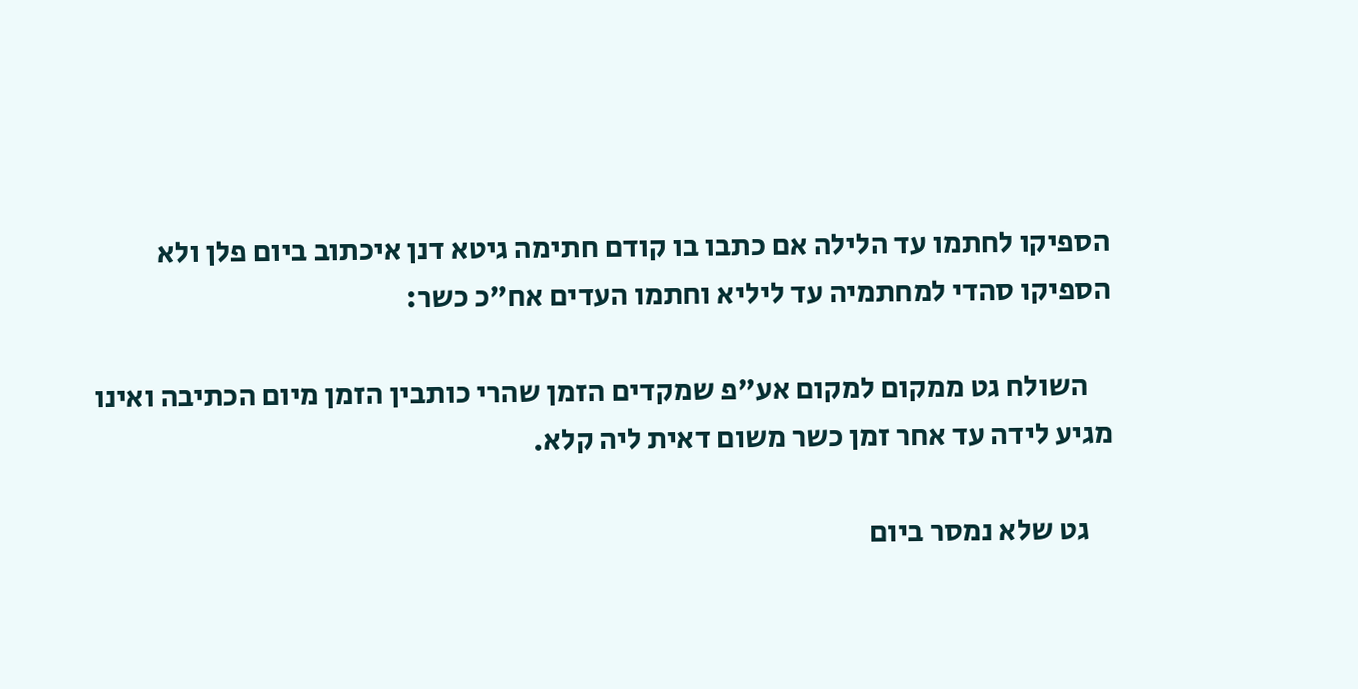הספיקו לחתמו עד הלילה אם כתבו בו קודם חתימה גיטא דנן איכתוב ביום פלן ולא הספיקו סהדי למחתמיה עד ליליא וחתמו העדים אח"כ כשר:

    השולח גט ממקום למקום אע"פ שמקדים הזמן שהרי כותבין הזמן מיום הכתיבה ואינו מגיע לידה עד אחר זמן כשר משום דאית ליה קלא.

    גט שלא נמסר ביום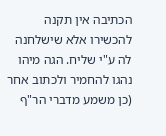הכתיבה אין תקנה להכשירו אלא שישלחנה לה ע"י שליח. הגה מיהו נהגו להחמיר ולכתוב אחר (כן משמע מדברי הר"ף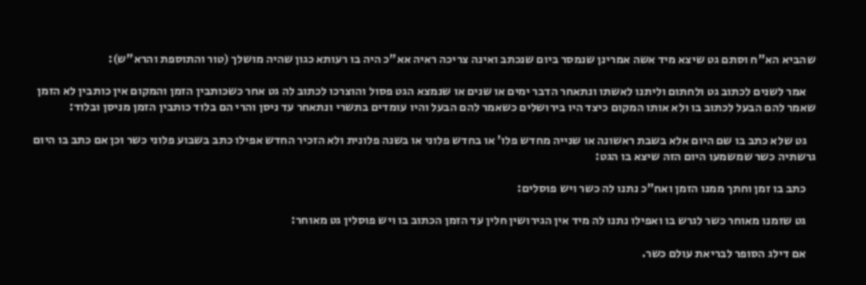שהביא הא"ח וסתם גט שיצא מיד אשה אמרינן שנמסר ביום שנכתב ואינה צריכה ראיה אא"כ היה בו רעותא כגון שהיה מושלך (טור והתוספת והרא"ש):

    אמר לשנים לכתוב גט ולחתום וליתנו לאשתו ונתאחר הדבר ימים או שנים או שנמצא הגט פסול והוצרכו לכתוב לה גט אחר כשכותבין הזמן והמקום אין כותבין לא הזמן שאמר להם הבעל לכתוב בו ולא אותו המקום כיצד היו בירושלים כשאמר להם הבעל והיו עומדים בתשרי ונתאחר עד ניסן והרי הם בלוד כותבין הזמן מניסן ובלוד:

    גט שלא כתב בו שם היום אלא בשבת ראשונה או שנייה מחדש פלו' או בחדש פלוני או בשנה פלונית ולא הזכיר החדש אפילו כתב בשבוע פלוני כשר וכן אם כתב בו היום גרשתיה כשר שמשמעו היום הזה שיצא בו הגט:

    כתב בו זמן וחתך ממנו הזמן ואח"כ נתנו לה כשר ויש פוסלים:

    גט שזמנו מאוחר כשר לגרש בו ואפילו נתנו לה מיד אין הגירושין חלין עד הזמן הכתוב בו ויש פוסלין גט מאוחר:

    אם דילג הסופר לבריאת עולם כשר.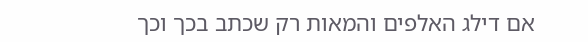אם דילג האלפים והמאות רק שכתב בכך וכך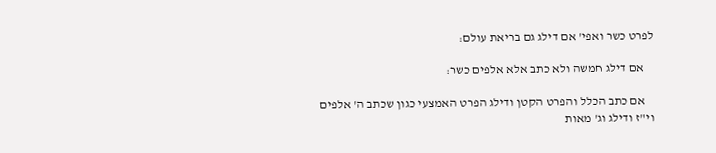לפרט כשר ואפי' אם דילג גם בריאת עולם:

    אם דילג חמשה ולא כתב אלא אלפים כשר:

    אם כתב הכלל והפרט הקטן ודילג הפרט האמצעי כגון שכתב ה' אלפים וי"ז ודילג וג' מאות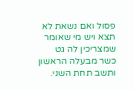פסול ואם נשאת לא תצא ויש מי שאומר שמצריכין לה גט כשר מבעלה הראשון ותשב תחת השני.